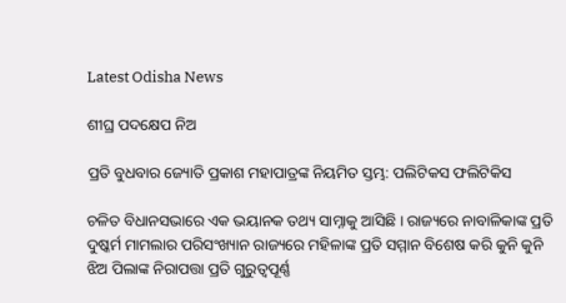Latest Odisha News

ଶୀଘ୍ର ପଦକ୍ଷେପ ନିଅ

ପ୍ରତି ବୁଧବାର ଜ୍ୟୋତି ପ୍ରକାଶ ମହାପାତ୍ରଙ୍କ ନିୟମିତ ସ୍ତମ୍ଭ: ପଲିଟିକସ ଫଲିଟିକିସ

ଚଳିତ ବିଧାନସଭାରେ ଏକ ଭୟାନକ ତଥ୍ୟ ସାମ୍ନାକୁ ଆସିଛି । ରାଜ୍ୟରେ ନାବାଳିକାଙ୍କ ପ୍ରତି ଦୁଷ୍କର୍ମ ମାମଲାର ପରିସଂଖ୍ୟାନ ରାଜ୍ୟରେ ମହିଳାଙ୍କ ପ୍ରତି ସମ୍ମାନ ବିଶେଷ କରି କୁନି କୁନି ଝିଅ ପିଲାଙ୍କ ନିରାପତ୍ତା ପ୍ରତି ଗୁରୁତ୍ୱପୂର୍ଣ୍ଣ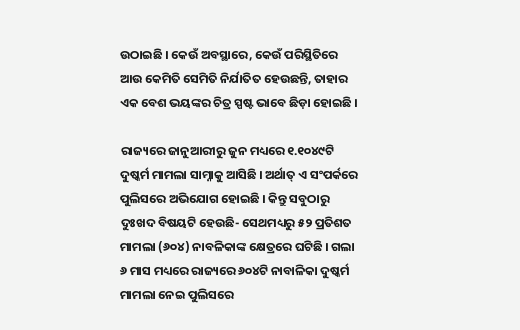ଉଠାଇଛି । କେଉଁ ଅବସ୍ଥାରେ, କେଉଁ ପରିସ୍ଥିତିରେ ଆଉ କେମିତି ସେମିତି ନିର୍ଯାତିତ ହେଉଛନ୍ତି, ତାହାର ଏକ ବେଶ ଭୟଙ୍କର ଚିତ୍ର ସ୍ପଷ୍ଟ ଭାବେ ଛିଡ଼ା ହୋଇଛି ।

ରାଜ୍ୟରେ ଜାନୁଆରୀରୁ ଜୁନ ମଧ୍ୟରେ ୧.୧୦୪୯ଟି ଦୁଷ୍କର୍ମ ମାମଲା ସାମ୍ନାକୁ ଆସିଛି । ଅର୍ଥାତ୍ ଏ ସଂପର୍କରେ ପୁଲିସରେ ଅଭିଯୋଗ ହୋଇଛି । କିନ୍ତୁ ସବୁଠାରୁ ଦୁଃଖଦ ବିଷୟଟି ହେଉଛି- ସେଥମଧ୍ୟରୁ ୫୨ ପ୍ରତିଶତ ମାମଲା (୬୦୪) ନାବଳିକାଙ୍କ କ୍ଷେତ୍ରରେ ଘଟିଛି । ଗଲା ୬ ମାସ ମଧ୍ୟରେ ରାଜ୍ୟରେ ୬୦୪ଟି ନାବାଳିକା ଦୁଷ୍କର୍ମ ମାମଲା ନେଇ ପୁଲିସରେ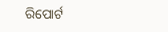ରିପୋର୍ଟ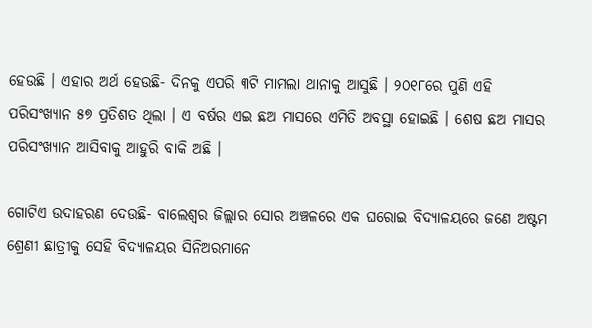ହେଉଛି । ଏହାର ଅର୍ଥ ହେଉଛି- ଦିନକୁ ଏପରି ୩ଟି ମାମଲା ଥାନାକୁ ଆସୁଛି । ୨୦୧୮ରେ ପୁଣି ଏହି ପରିସଂଖ୍ୟାନ ୫୭ ପ୍ରତିଶତ ଥିଲା । ଏ ବର୍ଷର ଏଇ ଛଅ ମାସରେ ଏମିତି ଅବସ୍ଥା ହୋଇଛି । ଶେଷ ଛଅ ମାସର ପରିସଂଖ୍ୟାନ ଆସିବାକୁ ଆହୁରି ବାକି ଅଛି ।

ଗୋଟିଏ ଉଦାହରଣ ଦେଉଛି- ବାଲେଶ୍ୱର ଜିଲ୍ଲାର ସୋର ଅଞ୍ଚଳରେ ଏକ ଘରୋଇ ବିଦ୍ୟାଳୟରେ ଜଣେ ଅଷ୍ଟମ ଶ୍ରେଣୀ ଛାତ୍ରୀକୁ ସେହି ବିଦ୍ୟାଳୟର ସିନିଅରମାନେ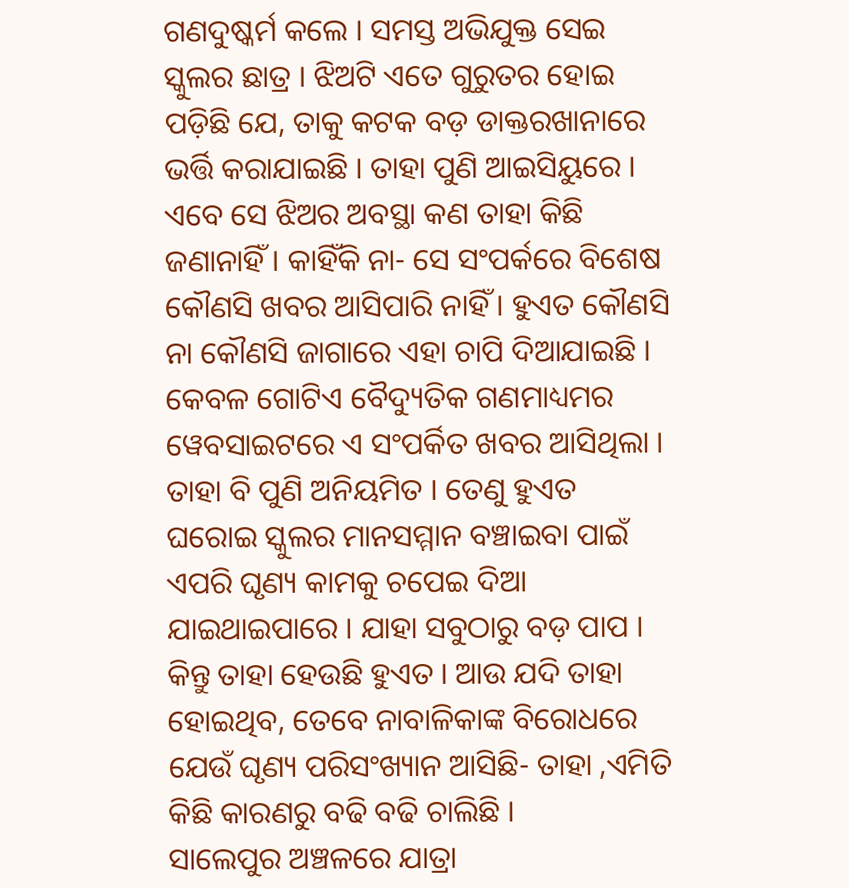ଗଣଦୁଷ୍କର୍ମ କଲେ । ସମସ୍ତ ଅଭିଯୁକ୍ତ ସେଇ ସ୍କୁଲର ଛାତ୍ର । ଝିଅଟି ଏତେ ଗୁରୁତର ହୋଇ ପଡ଼ିଛି ଯେ, ତାକୁ କଟକ ବଡ଼ ଡାକ୍ତରଖାନାରେ ଭର୍ତ୍ତି କରାଯାଇଛି । ତାହା ପୁଣି ଆଇସିୟୁରେ । ଏବେ ସେ ଝିଅର ଅବସ୍ଥା କଣ ତାହା କିଛି ଜଣାନାହିଁ । କାହିଁକି ନା- ସେ ସଂପର୍କରେ ବିଶେଷ କୌଣସି ଖବର ଆସିପାରି ନାହିଁ । ହୁଏତ କୌଣସି ନା କୌଣସି ଜାଗାରେ ଏହା ଚାପି ଦିଆଯାଇଛି । କେବଳ ଗୋଟିଏ ବୈଦ୍ୟୁତିକ ଗଣମାଧ୍ୟମର ୱେବସାଇଟରେ ଏ ସଂପର୍କିତ ଖବର ଆସିଥିଲା । ତାହା ବି ପୁଣି ଅନିୟମିତ । ତେଣୁ ହୁଏତ ଘରୋଇ ସ୍କୁଲର ମାନସମ୍ମାନ ବଞ୍ଚାଇବା ପାଇଁ ଏପରି ଘୃଣ୍ୟ କାମକୁ ଚପେଇ ଦିଆ ଯାଇଥାଇପାରେ । ଯାହା ସବୁଠାରୁ ବଡ଼ ପାପ । କିନ୍ତୁ ତାହା ହେଉଛି ହୁଏତ । ଆଉ ଯଦି ତାହା ହୋଇଥିବ, ତେବେ ନାବାଳିକାଙ୍କ ବିରୋଧରେ ଯେଉଁ ଘୃଣ୍ୟ ପରିସଂଖ୍ୟାନ ଆସିଛି- ତାହା ,ଏମିତି କିଛି କାରଣରୁ ବଢି ବଢି ଚାଲିଛି ।
ସାଲେପୁର ଅଞ୍ଚଳରେ ଯାତ୍ରା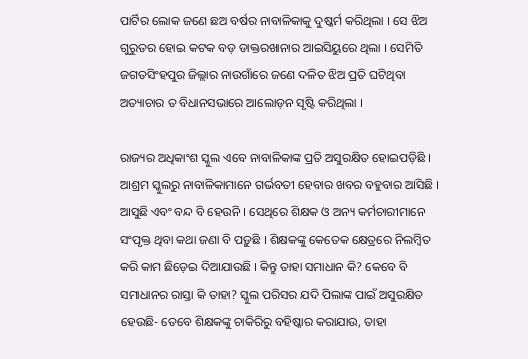ପାର୍ଟିର ଲୋକ ଜଣେ ଛଅ ବର୍ଷର ନାବାଳିକାକୁ ଦୁଷ୍କର୍ମ କରିଥିଲା । ସେ ଝିଅ ଗୁରୁତର ହୋଇ କଟକ ବଡ଼ ଡାକ୍ତରଖାନାର ଆଇସିୟୁରେ ଥିଲା । ସେମିତି ଜଗତସିଂହପୁର ଜିଲ୍ଲାର ନାଉଗାଁରେ ଜଣେ ଦଳିତ ଝିଅ ପ୍ରତି ଘଟିଥିବା ଅତ୍ୟାଚାର ତ ବିଧାନସଭାରେ ଆଲୋଡ଼ନ ସୃଷ୍ଟି କରିଥିଲା ।

ରାଜ୍ୟର ଅଧିକାଂଶ ସ୍କୁଲ ଏବେ ନାବାଳିକାଙ୍କ ପ୍ରତି ଅସୁରକ୍ଷିତ ହୋଇପଡ଼ିଛି । ଆଶ୍ରମ ସ୍କୁଲରୁ ନାବାଳିକାମାନେ ଗର୍ଭବତୀ ହେବାର ଖବର ବହୁବାର ଆସିଛି । ଆସୁଛି ଏବଂ ବନ୍ଦ ବି ହେଉନି । ସେଥିରେ ଶିକ୍ଷକ ଓ ଅନ୍ୟ କର୍ମଚାରୀମାନେ ସଂପୃକ୍ତ ଥିବା କଥା ଜଣା ବି ପଡ଼ୁଛି । ଶିକ୍ଷକଙ୍କୁ କେତେକ କ୍ଷେତ୍ରରେ ନିଲମ୍ବିତ କରି କାମ ଛିଡ଼େଇ ଦିଆଯାଉଛି । କିନ୍ତୁ ତାହା ସମାଧାନ କି? କେବେ ବି ସମାଧାନର ରାସ୍ତା କି ତାହା? ସ୍କୁଲ ପରିସର ଯଦି ପିଲାଙ୍କ ପାଇଁ ଅସୁରକ୍ଷିତ ହେଉଛି- ତେବେ ଶିକ୍ଷକଙ୍କୁ ଚାକିରିରୁ ବହିଷ୍କାର କରାଯାଉ, ତାହା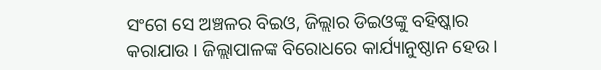ସଂଗେ ସେ ଅଞ୍ଚଳର ବିଇଓ, ଜିଲ୍ଲାର ଡିଇଓଙ୍କୁ ବହିଷ୍କାର କରାଯାଉ । ଜିଲ୍ଲାପାଳଙ୍କ ବିରୋଧରେ କାର୍ଯ୍ୟାନୁଷ୍ଠାନ ହେଉ ।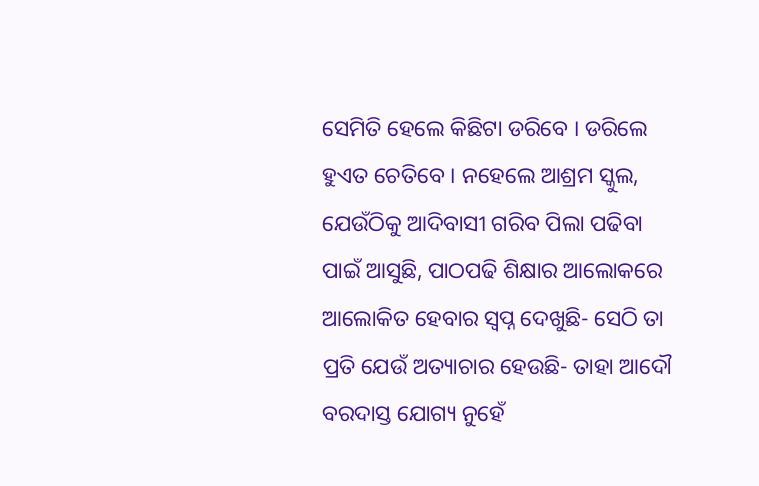ସେମିତି ହେଲେ କିଛିଟା ଡରିବେ । ଡରିଲେ ହୁଏତ ଚେତିବେ । ନହେଲେ ଆଶ୍ରମ ସ୍କୁଲ, ଯେଉଁଠିକୁ ଆଦିବାସୀ ଗରିବ ପିଲା ପଢିବା ପାଇଁ ଆସୁଛି, ପାଠପଢି ଶିକ୍ଷାର ଆଲୋକରେ ଆଲୋକିତ ହେବାର ସ୍ୱପ୍ନ ଦେଖୁଛି- ସେଠି ତା ପ୍ରତି ଯେଉଁ ଅତ୍ୟାଚାର ହେଉଛି- ତାହା ଆଦୌ ବରଦାସ୍ତ ଯୋଗ୍ୟ ନୁହେଁ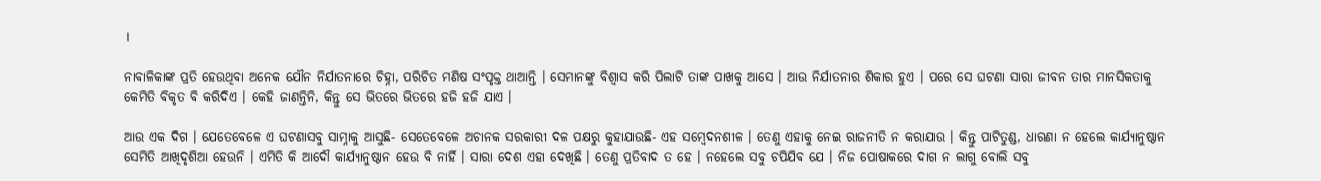।

ନାବାଳିକାଙ୍କ ପ୍ରତି ହେଉଥିବା ଅନେକ ଯୌନ ନିର୍ଯାତନାରେ ଚିହ୍ନା, ପରିଚିତ ମଣିଷ ସଂପୃକ୍ତ ଥାଆନ୍ତି । ସେମାନଙ୍କୁ ବିଶ୍ୱାସ କରି ପିଲାଟି ତାଙ୍କ ପାଖକୁ ଆସେ । ଆଉ ନିର୍ଯାତନାର ଶିକାର ହୁଏ । ପରେ ସେ ଘଟଣା ସାରା ଜୀବନ ତାର ମାନସିକତାକୁ କେମିତି ବିକୃତ ବି କରିଦିଏ । କେହି ଜାଣନ୍ତିନି, କିନ୍ତୁ ସେ ଭିତରେ ଭିତରେ ହଜି ହଜି ଯାଏ ।

ଆଉ ଏକ ଦିଗ । ଯେତେବେଳେ ଏ ଘଟଣାସବୁ ସାମ୍ନାକୁ ଆସୁଛି- ସେତେବେଳେ ଅଚାନକ ସରକାରୀ ଦଳ ପକ୍ଷରୁ କୁହାଯାଉଛି- ଏହ ସମ୍ବେଦନଶୀଳ । ତେଣୁ ଏହାକୁ ନେଇ ରାଜନୀତି ନ କରାଯାଉ । କିନ୍ତୁ ପାଟିତୁଣ୍ଡ, ଧାରଣା ନ ହେଲେ କାର୍ଯ୍ୟାନୁଷ୍ଠାନ ସେମିତି ଆଖିଦୃଶିଆ ହେଉନି । ଏମିତି କି ଆଦୌ କାର୍ଯ୍ୟାନୁଷ୍ଠାନ ହେଉ ବି ନାର୍ହି । ସାରା ଦେଶ ଏହା ଦେଖିଛି । ତେଣୁ ପ୍ରତିବାଦ ତ ହେ । ନହେଲେ ସବୁ ଚପିଯିବ ଯେ । ନିଜ ପୋଷାକରେ ଦାଗ ନ ଲାଗୁ ବୋଲି ସବୁ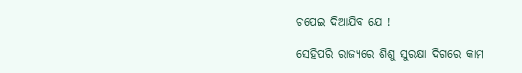ଚପେଇ ଦିଆଯିବ ଯେ !

ସେହିପରି ରାଜ୍ୟରେ ଶିଶୁ ସୁରକ୍ଷା ଦିଗରେ କାମ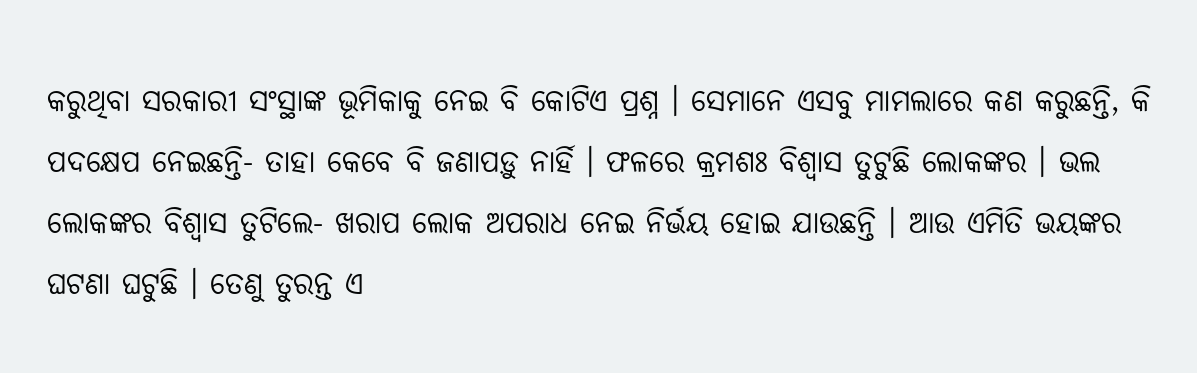କରୁଥିବା ସରକାରୀ ସଂସ୍ଥାଙ୍କ ଭୂମିକାକୁ ନେଇ ବି କୋଟିଏ ପ୍ରଶ୍ନ । ସେମାନେ ଏସବୁ ମାମଲାରେ କଣ କରୁଛନ୍ତି, କି ପଦକ୍ଷେପ ନେଇଛନ୍ତି- ତାହା କେବେ ବି ଜଣାପଡ଼ୁ ନାର୍ହି । ଫଳରେ କ୍ରମଶଃ ବିଶ୍ୱାସ ତୁଟୁଛି ଲୋକଙ୍କର । ଭଲ ଲୋକଙ୍କର ବିଶ୍ୱାସ ତୁଟିଲେ- ଖରାପ ଲୋକ ଅପରାଧ ନେଇ ନିର୍ଭୟ ହୋଇ ଯାଉଛନ୍ତି । ଆଉ ଏମିତି ଭୟଙ୍କର ଘଟଣା ଘଟୁଛି । ତେଣୁ ତୁରନ୍ତ ଏ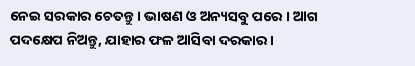ନେଇ ସରକାର ଚେତନ୍ତୁ । ଭାଷଣ ଓ ଅନ୍ୟସବୁ ପରେ । ଆଗ ପଦକ୍ଷେପ ନିଅନ୍ତୁ, ଯାହାର ଫଳ ଆସିବା ଦରକାର ।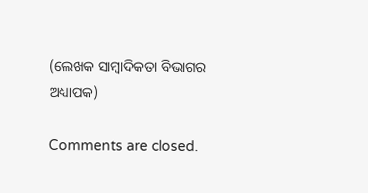(ଲେଖକ ସାମ୍ବାଦିକତା ବିଭାଗର ଅଧ୍ୟାପକ)

Comments are closed.